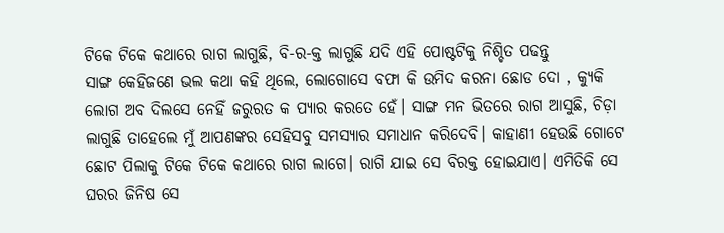ଟିକେ ଟିକେ କଥାରେ ରାଗ ଲାଗୁଛି, ବି-ର-କ୍ତ ଲାଗୁଛି ଯଦି ଏହି ପୋଷ୍ଟଟିକୁ ନିଶ୍ଚିତ ପଢନ୍ତୁ
ସାଙ୍ଗ କେହିଜଣେ ଭଲ କଥା କହି ଥିଲେ, ଲୋଗୋସେ ବଫା କି ଉମିଦ କରନା ଛୋଡ ଦୋ , କ୍ୟୁକି ଲୋଗ ଅବ ଦିଲସେ ନେହିଁ ଜରୁରତ କ ପ୍ୟାର କରତେ ହେଁ। ସାଙ୍ଗ ମନ ଭିତରେ ରାଗ ଆସୁଛି, ଚିଡ଼ା ଲାଗୁଛି ତାହେଲେ ମୁଁ ଆପଣଙ୍କର ସେହିସବୁ ସମସ୍ୟାର ସମାଧାନ କରିଦେବି। କାହାଣୀ ହେଉଛି ଗୋଟେ ଛୋଟ ପିଲାକୁ ଟିକେ ଟିକେ କଥାରେ ରାଗ ଲାଗେ। ରାଗି ଯାଇ ସେ ବିରକ୍ତ ହୋଇଯାଏ। ଏମିତିକି ସେ ଘରର ଜିନିଷ ସେ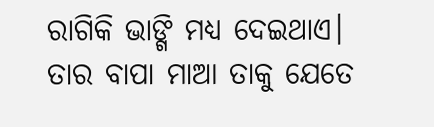ରାଗିକି ଭାଙ୍ଗି ମଧ୍ୟ ଦେଇଥାଏ। ତାର ବାପା ମାଆ ତାକୁ ଯେତେ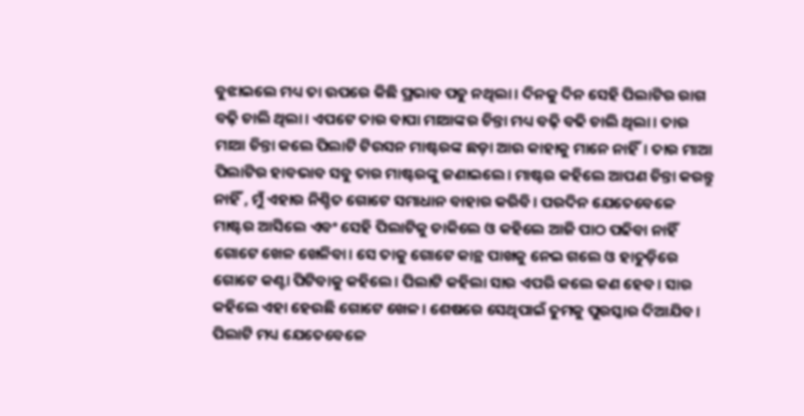ବୁଝାଇଲେ ମଧ୍ୟ ତା ଉପରେ କିଛି ପ୍ରଭାବ ପଡୁ ନଥିଲା। ଦିନକୁ ଦିନ ସେହି ପିଲାଟିର ରାଗ ବଢ଼ି ଚାଲି ଥିଲା। ଏପଟେ ତାର ବାପା ମାଆଙ୍କର ଚିନ୍ତା ମଧ୍ୟ ବଢ଼ି ବଢି ଚାଲି ଥିଲା। ତାର ମାଆ ଚିନ୍ତା କଲେ ପିଲାଟି ଟିଉସନ ମାଷ୍ଟରଙ୍କ ଛଡ଼ା ଆଉ କାହାକୁ ମାନେ ନାହିଁ। ତାର ମାଆ ପିଲାଟିର ହାବଭାବ ସବୁ ତାର ମାଷ୍ଟରଙ୍କୁ ଜଣାଇଲେ। ମାଷ୍ଟର କହିଲେ ଆପଣ ଚିନ୍ତା କରନ୍ତୁ ନାହିଁ , ମୁଁ ଏହାର ନିଶ୍ଚିତ ଗୋଟେ ସମାଧାନ ବାହାର କରିବି। ପରଦିନ ଯେତେବେଳେ ମାଷ୍ଟର ଆସିଲେ ଏବଂ ସେହି ପିଲାଟିକୁ ଡାକିଲେ ଓ କହିଲେ ଆଜି ପାଠ ପଢିବା ନାହିଁ ଗୋଟେ ଖେଳ ଖେଳିବା। ସେ ତାକୁ ଗୋଟେ କାନ୍ଥ ପାଖକୁ ନେଇ ଗଲେ ଓ ହାତୁଡ଼ିରେ ଗୋଟେ କଣ୍ଟା ପିଟିବାକୁ କହିଲେ। ପିଲାଟି କହିଲା ସାର ଏପରି କଲେ କଣ ହେବ। ସାର କହିଲେ ଏହା ହେଉଛି ଗୋଟେ ଖେଳ। ଶେଷରେ ସେଥିପାଇଁ ତୁମକୁ ପୁରସ୍କାର ଦିଆଯିବ। ପିଲାଟି ମଧ୍ୟ ଯେତେବେଳେ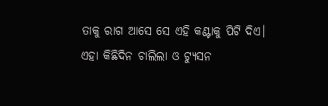ତାକୁ ରାଗ ଆସେ ସେ ଏହି କଣ୍ଟାକୁ ପିଟି ଦିଏ। ଏହା କିଛିଦିନ ଚାଲିଲା ଓ ଟ୍ୟୁସନ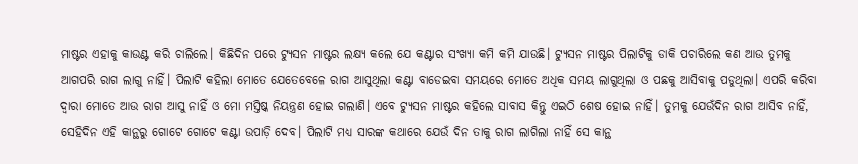ମାଷ୍ଟର ଏହାକୁ କାଉଣ୍ଟ କରି ଚାଲିଲେ। କିଛିଦିନ ପରେ ଟ୍ୟୁସନ ମାଷ୍ଟର ଲକ୍ଷ୍ୟ କଲେ ଯେ କଣ୍ଟାର ସଂଖ୍ୟା କମି କମି ଯାଉଛି। ଟ୍ୟୁସନ ମାଷ୍ଟର ପିଲାଟିକୁ ଡାକି ପଚାରିଲେ କଣ ଆଉ ତୁମକୁ ଆଗପରି ରାଗ ଲାଗୁ ନାହିଁ। ପିଲାଟି କହିଲା ମୋତେ ଯେତେବେଳେ ରାଗ ଆସୁଥିଲା କଣ୍ଟା ବାଡେଇବା ସମୟରେ ମୋତେ ଅଧିକ ସମୟ ଲାଗୁଥିଲା ଓ ପଛକୁ ଆସିବାକୁ ପଡୁଥିଲା। ଏପରି କରିବା ଦ୍ବାରା ମୋତେ ଆଉ ରାଗ ଆସୁ ନାହିଁ ଓ ମୋ ମସ୍ତିଷ୍କ ନିୟନ୍ତ୍ରଣ ହୋଇ ଗଲାଣି। ଏବେ ଟ୍ୟୁସନ ମାଷ୍ଟର କହିଲେ ସାବାସ କିନ୍ତୁ ଏଇଠି ଶେଷ ହୋଇ ନାହିଁ। ତୁମକୁ ଯେଉଁଦିନ ରାଗ ଆସିବ ନାହିଁ, ସେହିଦିନ ଏହି କାନ୍ଥରୁ ଗୋଟେ ଗୋଟେ କଣ୍ଟା ଉପାଡ଼ି ଦେବ। ପିଲାଟି ମଧ୍ୟ ସାରଙ୍କ କଥାରେ ଯେଉଁ ଦିନ ତାକୁ ରାଗ ଲାଗିଲା ନାହିଁ ସେ କାନ୍ଥ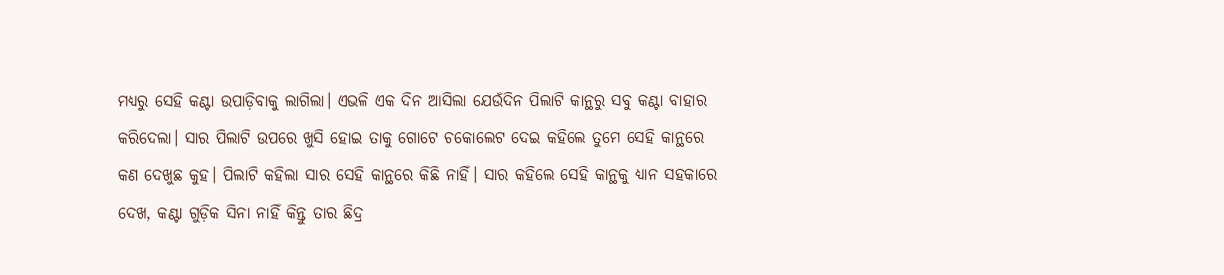ମଧ୍ୟରୁ ସେହି କଣ୍ଟା ଉପାଡ଼ିବାକୁ ଲାଗିଲା। ଏଭଳି ଏକ ଦିନ ଆସିଲା ଯେଉଁଦିନ ପିଲାଟି କାନ୍ଥରୁ ସବୁ କଣ୍ଟା ବାହାର କରିଦେଲା। ସାର ପିଲାଟି ଉପରେ ଖୁସି ହୋଇ ତାକୁ ଗୋଟେ ଚକୋଲେଟ ଦେଇ କହିଲେ ତୁମେ ସେହି କାନ୍ଥରେ କଣ ଦେଖୁଛ କୁହ। ପିଲାଟି କହିଲା ସାର ସେହି କାନ୍ଥରେ କିଛି ନାହିଁ। ସାର କହିଲେ ସେହି କାନ୍ଥକୁ ଧ୍ୟାନ ସହକାରେ ଦେଖ, କଣ୍ଟା ଗୁଡ଼ିକ ସିନା ନାହିଁ କିନ୍ତୁ ତାର ଛିଦ୍ର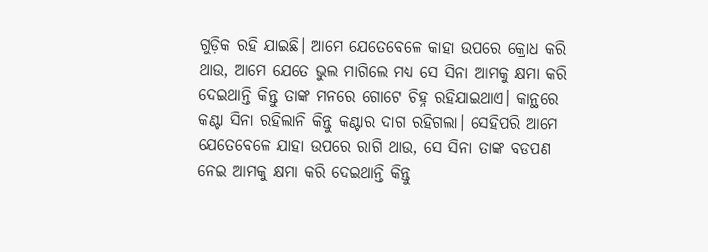ଗୁଡ଼ିକ ରହି ଯାଇଛି। ଆମେ ଯେତେବେଳେ କାହା ଉପରେ କ୍ରୋଧ କରି ଥାଉ, ଆମେ ଯେତେ ଭୁଲ ମାଗିଲେ ମଧ୍ୟ ସେ ସିନା ଆମକୁ କ୍ଷମା କରି ଦେଇଥାନ୍ତି କିନ୍ତୁ ତାଙ୍କ ମନରେ ଗୋଟେ ଚିହ୍ନ ରହିଯାଇଥାଏ। କାନ୍ଥରେ କଣ୍ଟା ସିନା ରହିଲାନି କିନ୍ତୁ କଣ୍ଟାର ଦାଗ ରହିଗଲା। ସେହିପରି ଆମେ ଯେତେବେଳେ ଯାହା ଉପରେ ରାଗି ଥାଉ, ସେ ସିନା ତାଙ୍କ ବଡପଣ ନେଇ ଆମକୁ କ୍ଷମା କରି ଦେଇଥାନ୍ତି କିନ୍ତୁ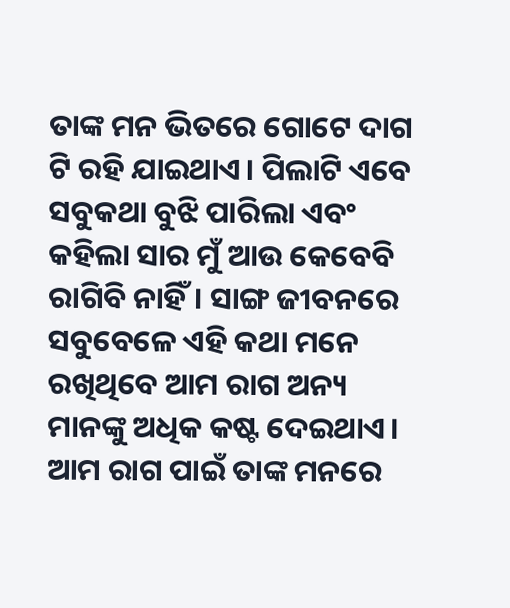ତାଙ୍କ ମନ ଭିତରେ ଗୋଟେ ଦାଗ ଟି ରହି ଯାଇଥାଏ। ପିଲାଟି ଏବେ ସବୁକଥା ବୁଝି ପାରିଲା ଏବଂ କହିଲା ସାର ମୁଁ ଆଉ କେବେବି ରାଗିବି ନାହିଁ। ସାଙ୍ଗ ଜୀବନରେ ସବୁବେଳେ ଏହି କଥା ମନେ ରଖିଥିବେ ଆମ ରାଗ ଅନ୍ୟ ମାନଙ୍କୁ ଅଧିକ କଷ୍ଟ ଦେଇଥାଏ। ଆମ ରାଗ ପାଇଁ ତାଙ୍କ ମନରେ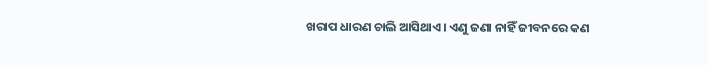ଖରାପ ଧାରଣ ଚାଲି ଆସିଥାଏ। ଏଣୁ ଜଣା ନାହିଁ ଜୀବନରେ କଣ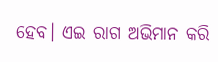ହେବ। ଏଇ ରାଗ ଅଭିମାନ କରି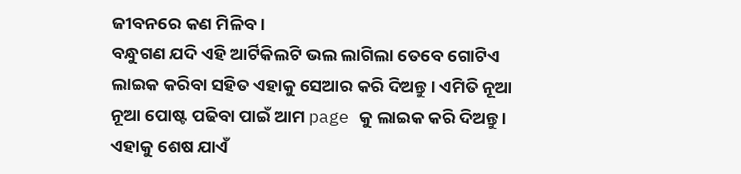ଜୀବନରେ କଣ ମିଳିବ।
ବନ୍ଧୁଗଣ ଯଦି ଏହି ଆର୍ଟିକିଲଟି ଭଲ ଲାଗିଲା ତେବେ ଗୋଟିଏ ଲାଇକ କରିବା ସହିତ ଏହାକୁ ସେଆର କରି ଦିଅନ୍ତୁ । ଏମିତି ନୂଆ ନୂଆ ପୋଷ୍ଟ ପଢିବା ପାଇଁ ଆମ page କୁ ଲାଇକ କରି ଦିଅନ୍ତୁ । ଏହାକୁ ଶେଷ ଯାଏଁ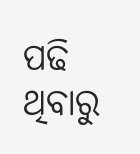ପଢି ଥିବାରୁ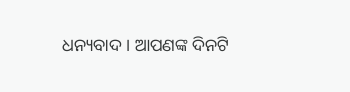ଧନ୍ୟବାଦ । ଆପଣଙ୍କ ଦିନଟି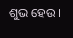ଶୁଭ ହେଉ ।